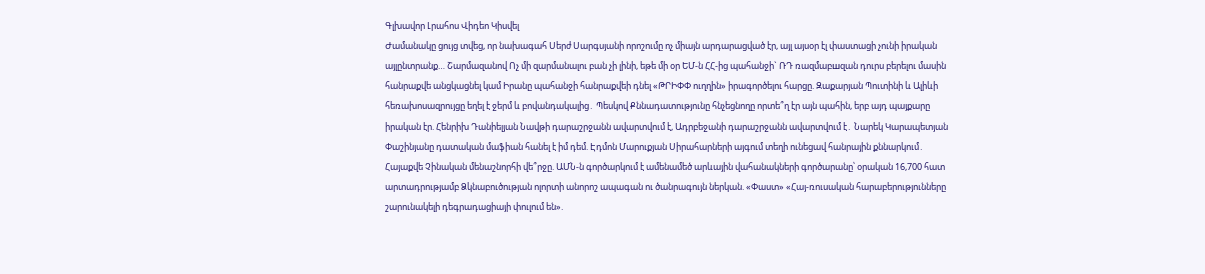Գլխավոր Լրահոս Վիդեո Կիսվել
Ժամանակը ցույց տվեց, որ նախագահ Սերժ Սարգսյանի որոշումը ոչ միայն արդարացված էր, այլ այսօր էլ փաստացի չունի իրական այլընտրանք… Շարմազանով Ոչ մի զարմանալու բան չի լինի, եթե մի օր ԵՄ-ն ՀՀ-ից պահանջի` ՌԴ ռազմաբшզան դուրս բերելու մասին հանրաքվե անցկացնել կամ Իրանը պահանջի հանրաքվեի դնել «ԹՐԻՓՓ ուղղին» իրագործելու հարցը. Զաքարյան Պուտինի և Ալիևի հեռախոսազրույցը եղել է ջերմ և բովանդակալից․ Պեսկով Քննադատությունը հնչեցնողը որտե՞ղ էր այն պահին, երբ այդ պայքարը իրական էր. Հենրիխ Դանիելյան Նավթի դարաշրջանն ավարտվում է, Ադրբեջանի դարաշրջանն ավարտվում է․ Նարեկ Կարապետյան Փաշինյանը դատական մաֆիան հանել է իմ դեմ. Էդմոն Մարուքյան Սիրահարների այգում տեղի ունեցավ հանրային քննարկում․ Հայաքվե Չինական մենաշնորհի վե՞րջը. ԱՄՆ-ն գործարկում է ամենամեծ արևային վահանակների գործարանը՝ օրական 16,700 հատ արտադրությամբ Ձկնաբուծության ոլորտի անորոշ ապագան ու ծանրագույն ներկան. «Փաստ» «Հայ-ռուսական հարաբերությունները շարունակելի դեգրադացիայի փուլում են».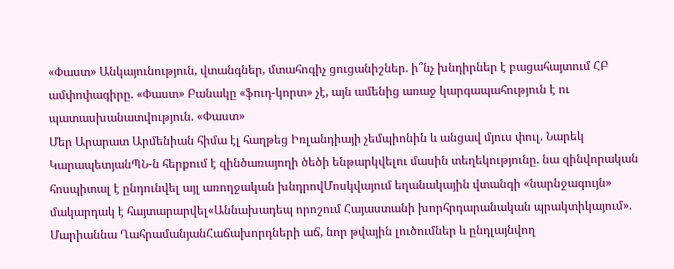«Փաստ» Անկայունություն, վտանգներ, մտահոգիչ ցուցանիշներ. ի՞նչ խնդիրներ է բացահայտում ՀԲ ամփոփագիրը. «Փաստ» Բանակը «ֆուդ-կորտ» չէ, այն ամենից առաջ կարգապահություն է ու պատասխանատվություն. «Փաստ»
Մեր Արարատ Արմենիան հիմա էլ հաղթեց Իռլանդիայի չեմպիոնին և անցավ մյուս փուլ. Նարեկ ԿարապետյանՊՆ-ն հերքում է զինծառայողի ծեծի ենթարկվելու մասին տեղեկությունը. նա զինվորական հոսպիտալ է ընդունվել այլ առողջական խնդրովՄոսկվայում եղանակային վտանգի «նարնջագույն» մակարդակ է հայտարարվել«Աննախադեպ որոշում Հայաստանի խորհրդարանական պրակտիկայում». Մարիաննա ՂահրամանյանՀաճախորդների աճ, նոր թվային լուծումներ և ընդլայնվող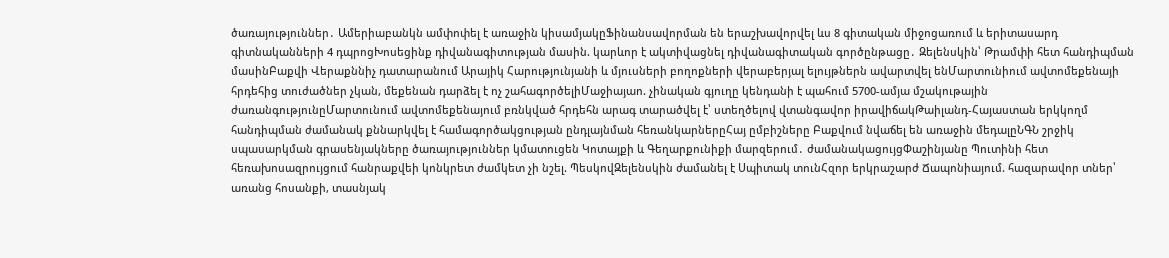ծառայություններ․ Ամերիաբանկն ամփոփել է առաջին կիսամյակըՖինանսավորման են երաշխավորվել ևս 8 գիտական միջոցառում և երիտասարդ գիտնականների 4 դպրոցԽոսեցինք դիվանագիտության մասին. կարևոր է ակտիվացնել դիվանագիտական գործընթացը․ Զելենսկին՝ Թրամփի հետ հանդիպման մասինԲաքվի Վերաքննիչ դատարանում Արայիկ Հարությունյանի և մյուսների բողոքների վերաբերյալ ելույթներն ավարտվել ենՄարտունիում ավտոմեքենայի հրդեհից տուժածներ չկան, մեքենան դարձել է ոչ շահագործելիՄաջիայաո. չինական գյուղը կենդանի է պահում 5700-ամյա մշակութային ժառանգությունըՄարտունում ավտոմեքենայում բռնկված հրդեհն արագ տարածվել է՝ ստեղծելով վտանգավոր իրավիճակԹաիլանդ-Հայաստան երկկողմ հանդիպման ժամանակ քննարկվել է համագործակցության ընդլայնման հեռանկարներըՀայ ըմբիշները Բաքվում նվաճել են առաջին մեդալըՆԳՆ շրջիկ սպասարկման գրասենյակները ծառայություններ կմատուցեն Կոտայքի և Գեղարքունիքի մարզերում․ ժամանակացույցՓաշինյանը Պուտինի հետ հեռախոսազրույցում հանրաքվեի կոնկրետ ժամկետ չի նշել. ՊեսկովԶելենսկին ժամանել է Սպիտակ տունՀզոր երկրաշարժ Ճապոնիայում. հազարավոր տներ՝ առանց հոսանքի, տասնյակ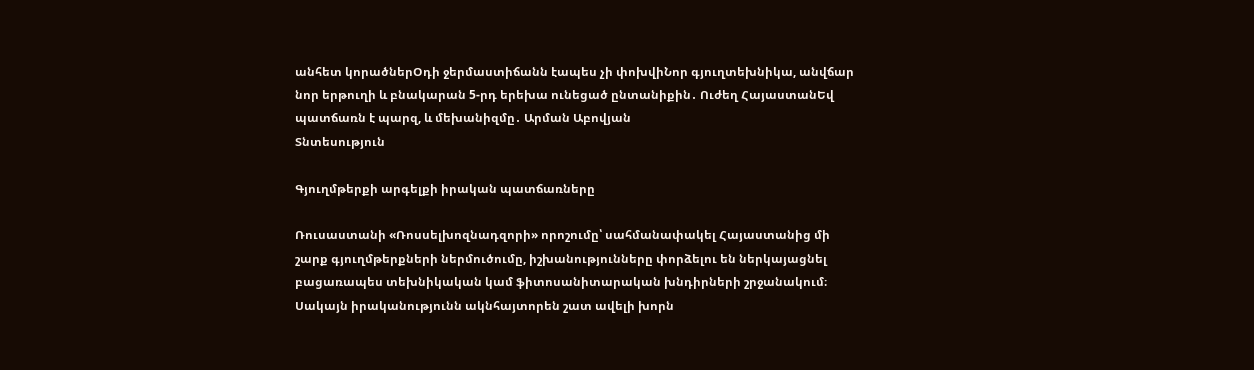անհետ կորածներՕդի ջերմաստիճանն էապես չի փոխվիՆոր գյուղտեխնիկա, անվճար նոր երթուղի և բնակարան 5-րդ երեխա ունեցած ընտանիքին․ Ուժեղ ՀայաստանԵվ պատճառն է պարզ, և մեխանիզմը․ Արման Աբովյան
Տնտեսություն

Գյուղմթերքի արգելքի իրական պատճառները

Ռուսաստանի «Ռոսսելխոզնադզորի» որոշումը՝ սահմանափակել Հայաստանից մի շարք գյուղմթերքների ներմուծումը, իշխանությունները փորձելու են ներկայացնել բացառապես տեխնիկական կամ ֆիտոսանիտարական խնդիրների շրջանակում։ Սակայն իրականությունն ակնհայտորեն շատ ավելի խորն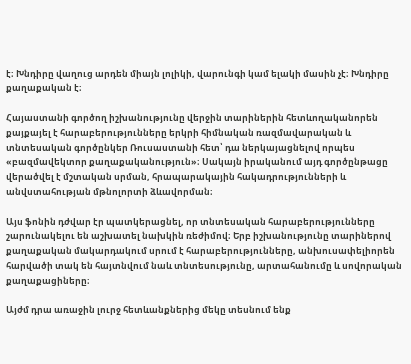է։ Խնդիրը վաղուց արդեն միայն լոլիկի, վարունգի կամ ելակի մասին չէ։ Խնդիրը քաղաքական է։

Հայաստանի գործող իշխանությունը վերջին տարիներին հետևողականորեն քայքայել է հարաբերությունները երկրի հիմնական ռազմավարական և տնտեսական գործընկեր Ռուսաստանի հետ՝ դա ներկայացնելով որպես «բազմավեկտոր քաղաքականություն»։ Սակայն իրականում այդ գործընթացը վերածվել է մշտական սրման, հրապարակային հակադրությունների և անվստահության մթնոլորտի ձևավորման։

Այս ֆոնին դժվար էր պատկերացնել, որ տնտեսական հարաբերությունները շարունակելու են աշխատել նախկին ռեժիմով։ Երբ իշխանությունը տարիներով քաղաքական մակարդակում սրում է հարաբերությունները, անխուսափելիորեն հարվածի տակ են հայտնվում նաև տնտեսությունը, արտահանումը և սովորական քաղաքացիները։

Այժմ դրա առաջին լուրջ հետևանքներից մեկը տեսնում ենք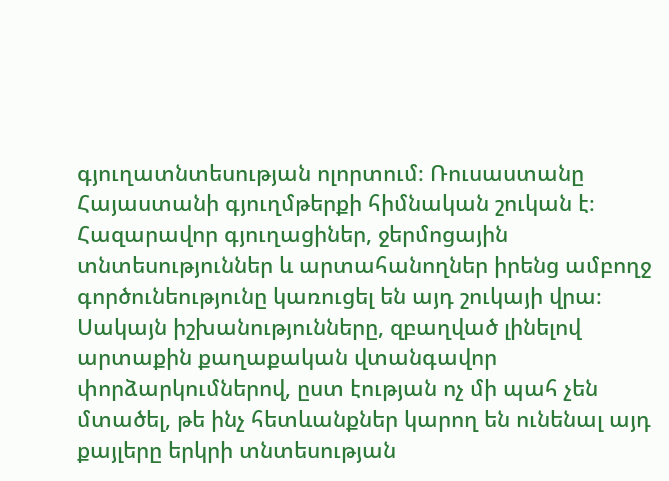գյուղատնտեսության ոլորտում։ Ռուսաստանը Հայաստանի գյուղմթերքի հիմնական շուկան է։ Հազարավոր գյուղացիներ, ջերմոցային տնտեսություններ և արտահանողներ իրենց ամբողջ գործունեությունը կառուցել են այդ շուկայի վրա։ Սակայն իշխանությունները, զբաղված լինելով արտաքին քաղաքական վտանգավոր փորձարկումներով, ըստ էության ոչ մի պահ չեն մտածել, թե ինչ հետևանքներ կարող են ունենալ այդ քայլերը երկրի տնտեսության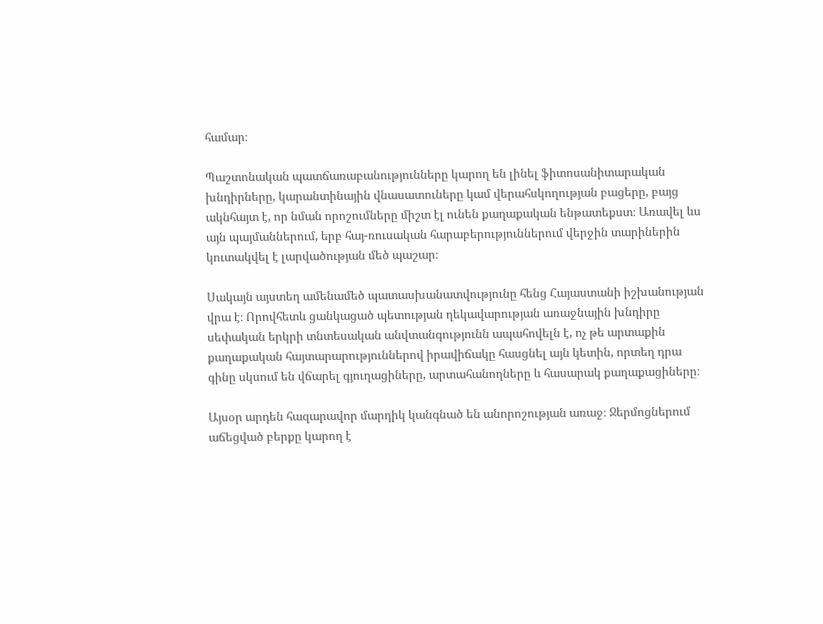համար։

Պաշտոնական պատճառաբանությունները կարող են լինել ֆիտոսանիտարական խնդիրները, կարանտինային վնասատուները կամ վերահսկողության բացերը, բայց ակնհայտ է, որ նման որոշումները միշտ էլ ունեն քաղաքական ենթատեքստ։ Առավել ևս այն պայմաններում, երբ հայ-ռուսական հարաբերություններում վերջին տարիներին կուտակվել է լարվածության մեծ պաշար։

Սակայն այստեղ ամենամեծ պատասխանատվությունը հենց Հայաստանի իշխանության վրա է։ Որովհետև ցանկացած պետության ղեկավարության առաջնային խնդիրը սեփական երկրի տնտեսական անվտանգությունն ապահովելն է, ոչ թե արտաքին քաղաքական հայտարարություններով իրավիճակը հասցնել այն կետին, որտեղ դրա գինը սկսում են վճարել գյուղացիները, արտահանողները և հասարակ քաղաքացիները։

Այսօր արդեն հազարավոր մարդիկ կանգնած են անորոշության առաջ։ Ջերմոցներում աճեցված բերքը կարող է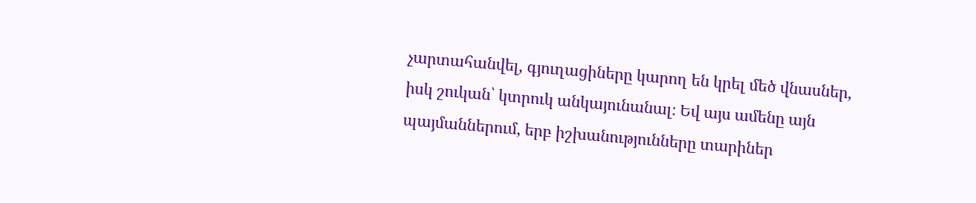չարտահանվել, գյուղացիները կարող են կրել մեծ վնասներ, իսկ շուկան՝ կտրուկ անկայունանալ։ Եվ այս ամենը այն պայմաններում, երբ իշխանությունները տարիներ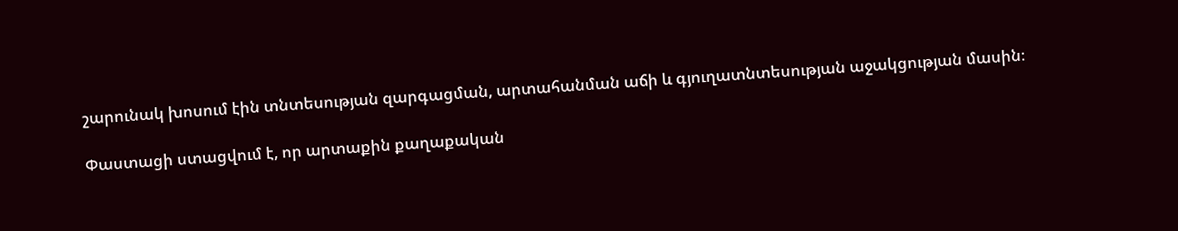շարունակ խոսում էին տնտեսության զարգացման, արտահանման աճի և գյուղատնտեսության աջակցության մասին։

Փաստացի ստացվում է, որ արտաքին քաղաքական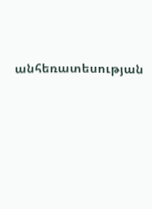անհեռատեսության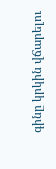գինը կրկին վճարելու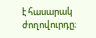է հասարակ ժողովուրդը։